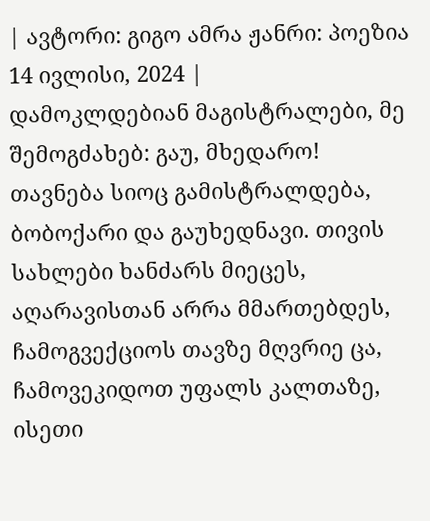| ავტორი: გიგო ამრა ჟანრი: პოეზია 14 ივლისი, 2024 |
დამოკლდებიან მაგისტრალები, მე შემოგძახებ: გაუ, მხედარო! თავნება სიოც გამისტრალდება, ბობოქარი და გაუხედნავი. თივის სახლები ხანძარს მიეცეს, აღარავისთან არრა მმართებდეს, ჩამოგვექციოს თავზე მღვრიე ცა, ჩამოვეკიდოთ უფალს კალთაზე, ისეთი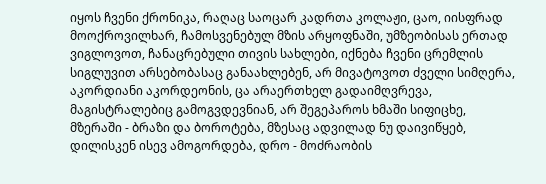იყოს ჩვენი ქრონიკა, რაღაც საოცარ კადრთა კოლაჟი, ცაო, იისფრად მოოქროვილხარ, ჩამოსვენებულ მზის არყოფნაში, უმზეობისას ერთად ვიგლოვოთ, ჩანაცრებული თივის სახლები, იქნება ჩვენი ცრემლის სიგლუვით არსებობასაც განაახლებენ, არ მივატოვოთ ძველი სიმღერა, აკორდიანი აკორდეონის, ცა არაერთხელ გადაიმღვრევა, მაგისტრალებიც გამოგვდევნიან, არ შეგეპაროს ხმაში სიფიცხე, მზერაში - ბრაზი და ბოროტება, მზესაც ადვილად ნუ დაივიწყებ, დილისკენ ისევ ამოგორდება, დრო - მოძრაობის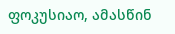ფოკუსიაო, ამასწინ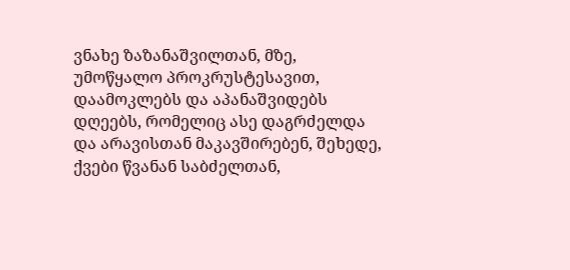ვნახე ზაზანაშვილთან, მზე, უმოწყალო პროკრუსტესავით, დაამოკლებს და აპანაშვიდებს დღეებს, რომელიც ასე დაგრძელდა და არავისთან მაკავშირებენ, შეხედე, ქვები წვანან საბძელთან,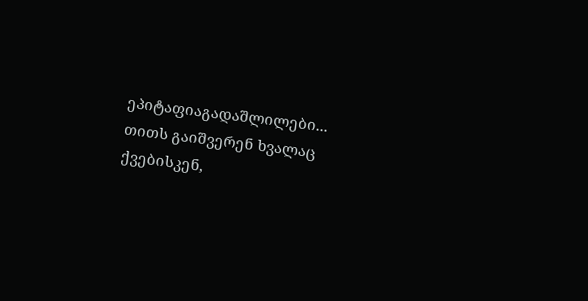ეპიტაფიაგადაშლილები... თითს გაიშვერენ ხვალაც ქვებისკენ,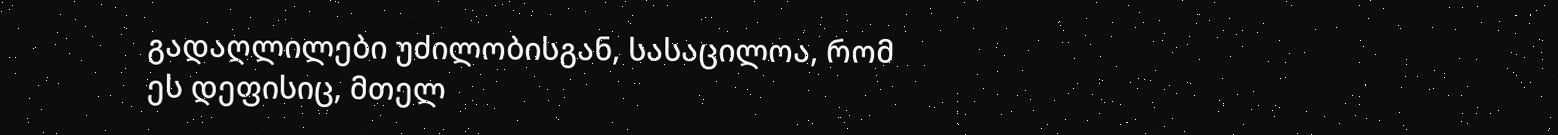გადაღლილები უძილობისგან, სასაცილოა, რომ ეს დეფისიც, მთელ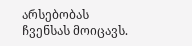არსებობას ჩვენსას მოიცავს.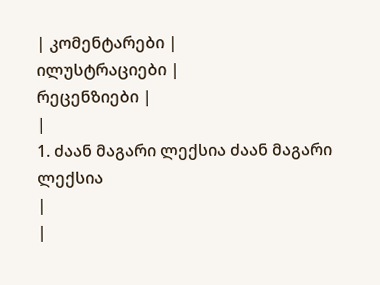| კომენტარები |
ილუსტრაციები |
რეცენზიები |
|
1. ძაან მაგარი ლექსია ძაან მაგარი ლექსია
|
|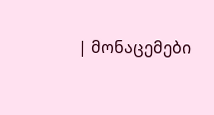| მონაცემები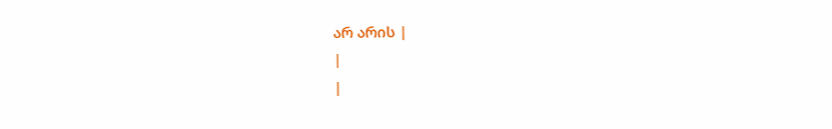არ არის |
|
|